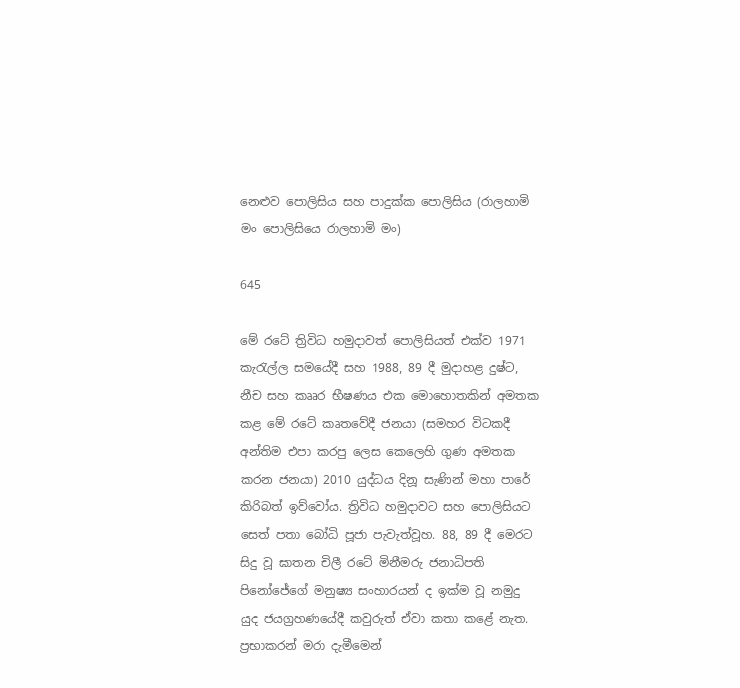නෙළුව පොලිසිය සහ පාදුක්ක පොලිසිය (රාලහාමි මං පොලිසියෙ රාලහාමි මං)

645

මේ රටේ ත්‍රිවිධ හමුදාවත් පොලිසියත් එක්ව 1971 කැරැල්ල සමයේදී සහ 1988, 89 දී මුදාහළ දුෂ්ට, නීච සහ කෲර භීෂණය එක මොහොතකින් අමතක කළ මේ රටේ කෘතවේදී ජනයා (සමහර විටකදී අන්තිම එපා කරපු ලෙස කෙලෙහි ගුණ අමතක කරන ජනයා) 2010 යුද්ධය දිනූ සැණින් මහා පාරේ කිරිබත් ඉව්වෝය. ත්‍රිවිධ හමුදාවට සහ පොලිසියට සෙත් පතා බෝධි පූජා පැවැත්වූහ. 88, 89 දී මෙරට සිදු වූ ඝාතන චිලී රටේ මිනීමරු ජනාධිපති පිනෝජේගේ මනුෂ්‍ය සංහාරයන් ද ඉක්ම වූ නමුදු යුද ජයග්‍රහණයේදී කවුරුත් ඒවා කතා කළේ නැත. ප්‍රභාකරන් මරා දැමීමෙන්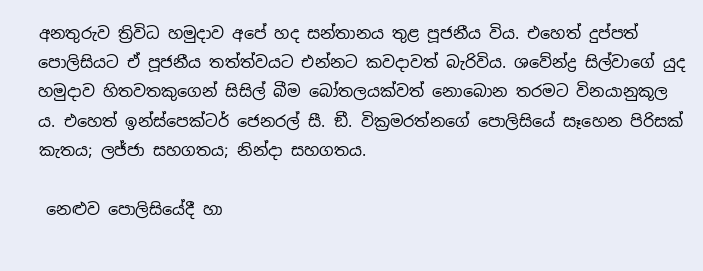අනතුරුව ත්‍රිවිධ හමුදාව අපේ හද සන්තානය තුළ පූජනීය විය. එහෙත් දුප්පත් පොලිසියට ඒ පූජනීය තත්ත්වයට එන්නට කවදාවත් බැරිවිය. ශවේන්ද්‍ර සිල්වාගේ යුද හමුදාව හිතවතකුගෙන් සිසිල් බීම බෝතලයක්වත් නොබොන තරමට විනයානුකූල ය. එහෙත් ඉන්ස්පෙක්ටර් ජෙනරල් සී. ඞී. වික්‍රමරත්නගේ පොලිසියේ සෑහෙන පිරිසක් කැතය; ලජ්ජා සහගතය; නින්දා සහගතය.

 නෙළුව පොලිසියේදී හා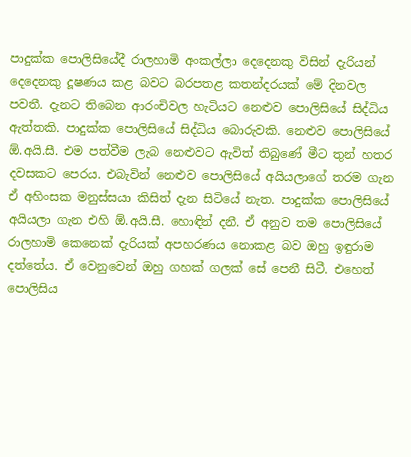පාදුක්ක පොලිසියේදී රාලහාමි අංකල්ලා දෙදෙනකු විසින් දැරියන් දෙදෙනකු දූෂණය කළ බවට බරපතළ කතන්දරයක් මේ දිනවල පවතී. දැනට තිබෙන ආරංචිවල හැටියට නෙළුව පොලිසියේ සිද්ධිය ඇත්තකි. පාදුක්ක පොලිසියේ සිද්ධිය බොරුවකි. නෙළුව පොලිසියේ ඕ.අයි.සී. එම පත්වීම ලැබ නෙළුවට ඇවිත් තිබුණේ මීට තුන් හතර දවසකට පෙරය. එබැවින් නෙළුව පොලිසියේ අයියලාගේ තරම ගැන ඒ අහිංසක මනුස්සයා කිසිත් දැන සිටියේ නැත. පාදුක්ක පොලිසියේ අයියලා ගැන එහි ඕ.අයි.සී. හොඳින් දනී. ඒ අනුව තම පොලිසියේ රාලහාමි කෙනෙක් දැරියක් අපහරණය නොකළ බව ඔහු ඉඳුරාම දත්තේය. ඒ වෙනුවෙන් ඔහු ගහක් ගලක් සේ පෙනී සිටී. එහෙත් පොලිසිය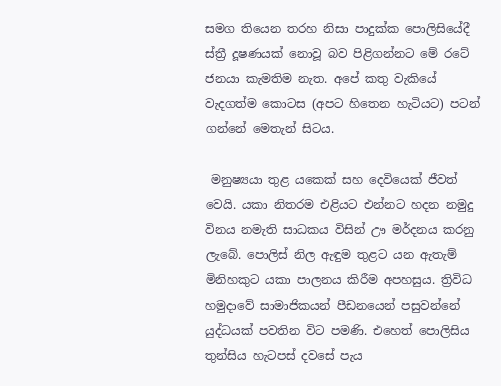සමග තියෙන තරහ නිසා පාදුක්ක පොලිසියේදී ස්ත්‍රී දූෂණයක් නොවූ බව පිළිගන්නට මේ රටේ ජනයා කැමතිම නැත. අපේ කතු වැකියේ වැදගත්ම කොටස (අපට හිතෙන හැටියට) පටන් ගන්නේ මෙතැන් සිටය.

 මනුෂ්‍යයා තුළ යකෙක් සහ දෙවියෙක් ජීවත් වෙයි. යකා නිතරම එළියට එන්නට හදන නමුදු විනය නමැති සාධකය විසින් ඌ මර්දනය කරනු ලැබේ. පොලිස් නිල ඇඳුම තුළට යන ඇතැම් මිනිහකුට යකා පාලනය කිරීම අපහසුය. ත්‍රිවිධ හමුදාවේ සාමාජිකයන් පීඩනයෙන් පසුවන්නේ යුද්ධයක් පවතින විට පමණි. එහෙත් පොලිසිය තුන්සිය හැටපස් දවසේ පැය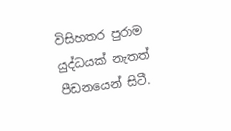විසිහතර පුරාම යුද්ධයක් නැතත් පීඩනයෙන් සිටී.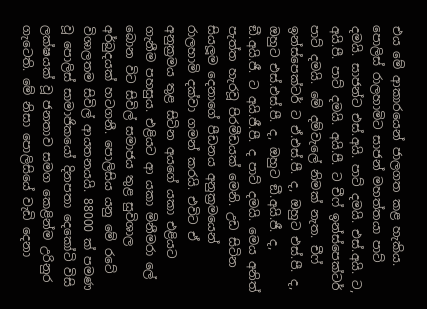එය මේ ආකාරයෙන් ජාලගත කළ හැකිය. පොලිස් රාලහාමිට සාජන් මහත්තයා පාට් දමයි. සාජන්ට එස්.අයි. පාට් දමයි. එස්.අයි. ට, අයි.පී. පාට් දමයි. අයි.පී. ට චීෆ් ඉන්ස්පෙක්ටර් පාට් දමයි. මේ දම්වැලේ නිමක් නැත. චීෆ් ඉන්ස්පෙක්ටර් ට ඒ.එස්.පී. ද, ඔහුට එස්.පී. ද, ඔහුට එස්.එස්.පී. ද, ඔහුට ඞී.අයි.ජී. ද, ඞී.අයි.ජී. ට අයි.ජී.පී. ද පාට් දමයි. මෙය අනිත් පැත්ත හැරවූ පිරමීඩයක් මෙනි. උඩ සිටින සියලූම දෙනාගේ පීඩනය අනුක්‍රමයෙන් රාලහාමි දක්වා ගමන් කරයි. එවිට ඒ අනුක්‍රමය තුළ සිටින අයගේ යකා එළියට ගැනීම පහසුය. එළියට ආ යකා මිනීමරා ලේ බොන විට සිවිල් සමාජය තුළ සුවිශාල අර්බුදයක් හටගනී. පොලිසිය යනු මේ රටේ විශාලතම සිවිල් ආයතනයයි. 88000 ක් පමණ වූ පොලිස් සාමාජිකයෝ දිනපතා දෙකෝටි විසි ලක්ෂයක් වූ ජනතාව සමග කෙළින්ම උරිනුර ගැටෙති. මේ නිසා පොලිසියේ වැඩි දෙනා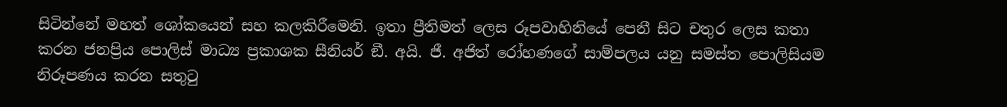සිටින්නේ මහත් ශෝකයෙන් සහ කලකිරීමෙනි. ඉතා ප්‍රීතිමත් ලෙස රූපවාහිනියේ පෙනී සිට චතුර ලෙස කතා කරන ජනප්‍රිය පොලිස් මාධ්‍ය ප්‍රකාශක සීනියර් ඞී. අයි. ජී. අජිත් රෝහණගේ සාම්පලය යනු සමස්ත පොලිසියම නිරූපණය කරන සතුටු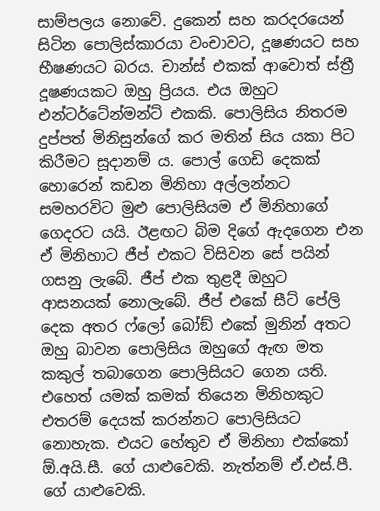සාම්පලය නොවේ. දුකෙන් සහ කරදරයෙන් සිටින පොලිස්කාරයා වංචාවට, දූෂණයට සහ භීෂණයට බරය. චාන්ස් එකක් ආවොත් ස්ත්‍රී දූෂණයකට ඔහු ප්‍රියය. එය ඔහුට එන්ටර්ටේන්මන්ට් එකකි. පොලිසිය නිතරම දුප්පත් මිනිසුන්ගේ කර මතින් සිය යකා පිට කිරීමට සූදානම් ය. පොල් ගෙඩි දෙකක් හොරෙන් කඩන මිනිහා අල්ලන්නට සමහරවිට මුළු පොලිසියම ඒ මිනිහාගේ ගෙදරට යයි. ඊළඟට බිම දිගේ ඇදගෙන එන ඒ මිනිහාට ජීප් එකට විසිවන සේ පයින් ගසනු ලැබේ. ජීප් එක තුළදී ඔහුට ආසනයක් නොලැබේ. ජීප් එකේ සීට් පේලි දෙක අතර ෆ්ලෝ බෝඞ් එකේ මුනින් අතට ඔහු බාවන පොලිසිය ඔහුගේ ඇඟ මත කකුල් තබාගෙන පොලිසියට ගෙන යති. එහෙත් යමක් කමක් තියෙන මිනිහකුට එතරම් දෙයක් කරන්නට පොලිසියට නොහැක. එයට හේතුව ඒ මිනිහා එක්කෝ ඕ.අයි.සී. ගේ යාළුවෙකි. නැත්නම් ඒ.එස්.පී. ගේ යාළුවෙකි.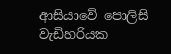ආසියාවේ පොලිසි වැඩිහරියක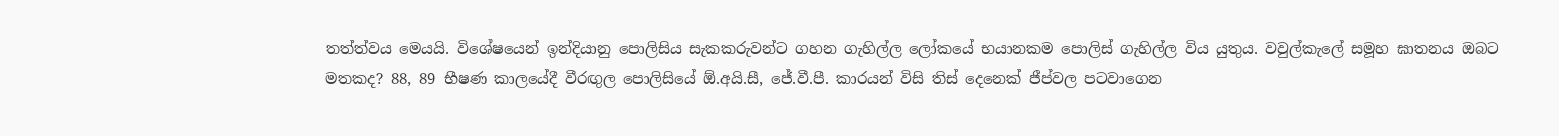තත්ත්වය මෙයයි. විශේෂයෙන් ඉන්දියානු පොලිසිය සැකකරුවන්ට ගහන ගැහිල්ල ලෝකයේ භයානකම පොලිස් ගැහිල්ල විය යුතුය. වවුල්කැලේ සමූහ ඝාතනය ඔබට මතකද? 88, 89 භීෂණ කාලයේදී වීරඟුල පොලිසියේ ඕ.අයි.සී, ජේ.වී.පී. කාරයන් විසි තිස් දෙනෙක් ජීප්වල පටවාගෙන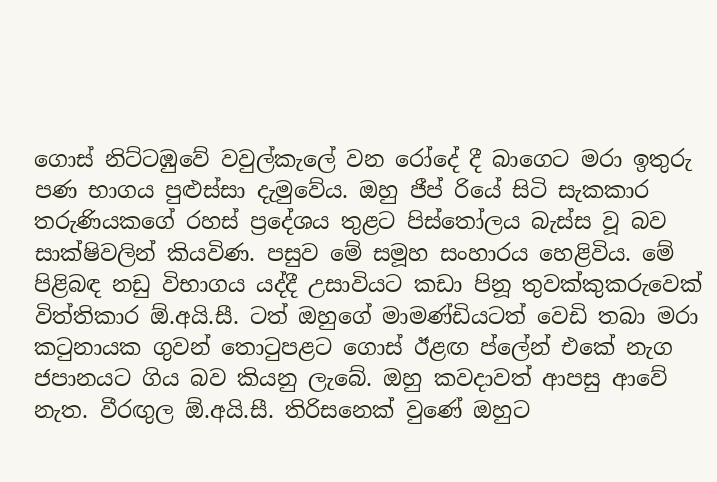ගොස් නිට්ටඹුවේ වවුල්කැලේ වන රෝදේ දී බාගෙට මරා ඉතුරු පණ භාගය පුළුස්සා දැමුවේය. ඔහු ජීප් රියේ සිටි සැකකාර තරුණියකගේ රහස් ප්‍රදේශය තුළට පිස්තෝලය බැස්ස වූ බව සාක්ෂිවලින් කියවිණ. පසුව මේ සමූහ සංහාරය හෙළිවිය. මේ පිළිබඳ නඩු විභාගය යද්දී උසාවියට කඩා පිනූ තුවක්කුකරුවෙක් විත්තිකාර ඕ.අයි.සී. ටත් ඔහුගේ මාමණ්ඩියටත් වෙඩි තබා මරා කටුනායක ගුවන් තොටුපළට ගොස් ඊළඟ ප්ලේන් එකේ නැග ජපානයට ගිය බව කියනු ලැබේ. ඔහු කවදාවත් ආපසු ආවේ නැත. වීරඟුල ඕ.අයි.සී. තිරිසනෙක් වුණේ ඔහුට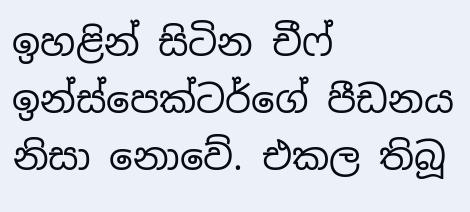ඉහළින් සිටින චීෆ් ඉන්ස්පෙක්ටර්ගේ පීඩනය නිසා නොවේ. එකල තිබූ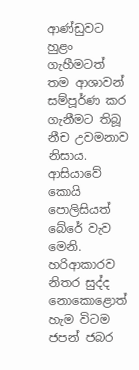ආණ්ඩුවට හුළං ගැහීමටත් තම ආශාවන් සම්පූර්ණ කර ගැනීමට තිබූ නීච උවමනාව නිසාය. ආසියාවේ කොයි පොලිසියත් බේරේ වැව මෙනි. හරිආකාරව නිතර සුද්ද නොකොළොත් හැම විටම ජපන් ජබර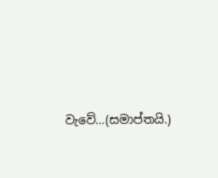වැවේ…(සමාප්තයි.)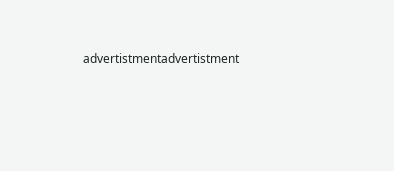advertistmentadvertistment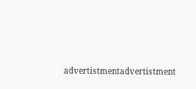advertistmentadvertistment